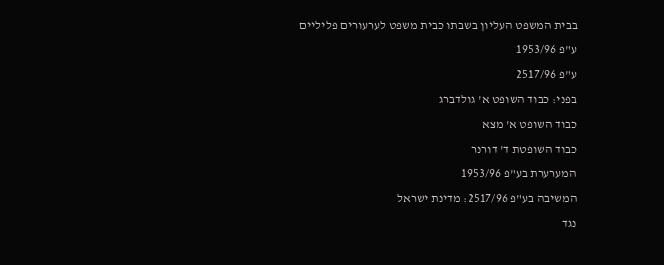בבית המשפט העליון בשבתו כבית משפט לערעורים פליליים
ע"פ 1953/96
ע"פ 2517/96
בפני: כבוד השופט א' גולדברג
כבוד השופט א' מצא
כבוד השופטת ד' דורנר
המערערת בע"פ 1953/96
המשיבה בע"פ 2517/96: מדינת ישראל
נגד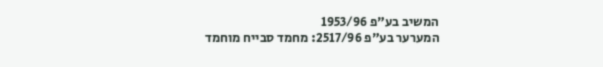המשיב בע"פ 1953/96
המערער בע"פ 2517/96: מחמד סבייח מוחמד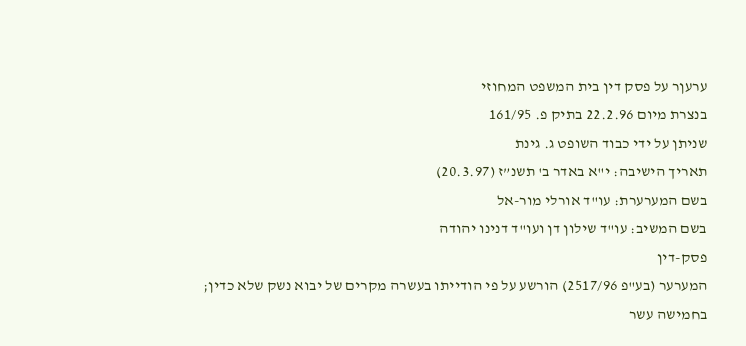ערעןר על פסק דין בית המשפט המחוזי
בנצרת מיום 22.2.96 בתיק פ. 161/95
שניתן על ידי כבוד השופט ג. גינת
תאריך הישיבה: י"א באדר ב' תשנ”ז (20.3.97)
בשם המערערת: עו"ד אורלי מור-אל
בשם המשיב: עו"ד שילון דן ועו"ד דנינו יהודה
פסק-דין
המערער (בע"פ 2517/96) הורשע על פי הודייתו בעשרה מקרים של יבוא נשק שלא כדין; בחמישה עשר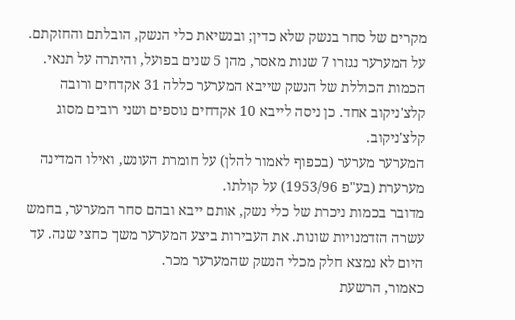מקרים של סחר בנשק שלא כדין; ובנשיאת כלי הנשק, הובלתם והחזקתם.
על המערער נגזרו 7 שנות מאסר, מהן 5 שנים בפועל, והיתרה על תנאי.
הכמות הכוללת של הנשק שייבא המערער כללה 31 אקדחים ורובה קלצ'ניקוב אחד. כן ניסה לייבא 10 אקדחים נוספים ושני רובים מסוג קלצ'ניקוב.
המערער מערער (בכפוף לאמור להלן) על חומרת העונש, ואילו המדינה מערערת (בע"פ 1953/96) על קולתו.
מדובר בכמות ניכרת של כלי נשק, אותם ייבא ובהם סחר המערער, בחמש עשרה הזדמנויות שונות. את העבירות ביצע המערער משך כחצי שנה. עד היום לא נמצא חלק מכלי הנשק שהמערער מכר.
כאמור, הרשעת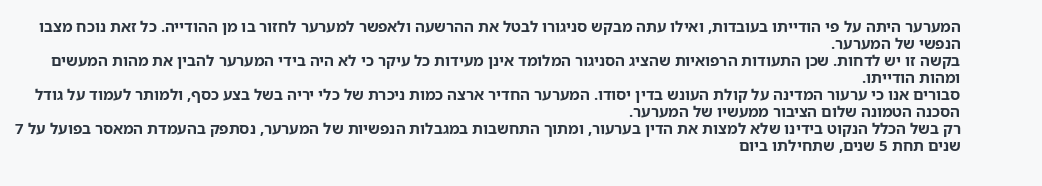המערער היתה על פי הודייתו בעובדות, ואילו עתה מבקש סניגורו לבטל את ההרשעה ולאפשר למערער לחזור בו מן ההודייה. כל זאת נוכח מצבו הנפשי של המערער.
בקשה זו יש לדחות. שכן התעודות הרפואיות שהציג הסניגור המלומד אינן מעידות כל עיקר כי לא היה בידי המערער להבין את מהות המעשים ומהות הודייתו.
סבורים אנו כי ערעור המדינה על קולת העונש בדין יסודו. המערער החדיר ארצה כמות ניכרת של כלי יריה בשל בצע כסף, ולמותר לעמוד על גודל הסכנה הטמונה שלום הציבור ממעשיו של המערער.
רק בשל הכלל הנקוט בידינו שלא למצות את הדין בערעור, ומתוך התחשבות במגבלות הנפשיות של המערער, נסתפק בהעמדת המאסר בפועל על 7 שנים תחת 5 שנים, שתחילתו ביום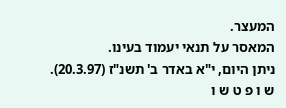המעצר.
המאסר על תנאי יעמוד בעינו.
ניתן היום, י"א באדר ב' תשנ"ז (20.3.97).
ש ו פ ט ש ו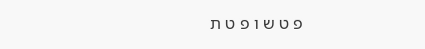פ ט ש ו פ ט ת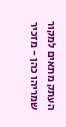העתק מתאים למקור
שמריהו כהן - מזכיר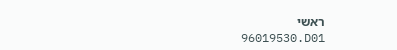ראשי
96019530.D01